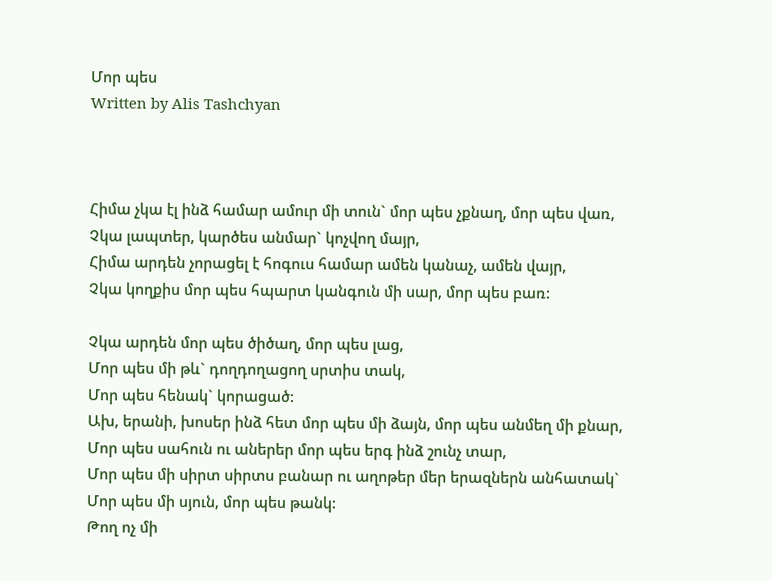Մոր պես
Written by Alis Tashchyan



Հիմա չկա էլ ինձ համար ամուր մի տուն` մոր պես չքնաղ, մոր պես վառ,
Չկա լապտեր, կարծես անմար` կոչվող մայր,
Հիմա արդեն չորացել է հոգուս համար ամեն կանաչ, ամեն վայր,
Չկա կողքիս մոր պես հպարտ կանգուն մի սար, մոր պես բառ:

Չկա արդեն մոր պես ծիծաղ, մոր պես լաց,
Մոր պես մի թև` դողդողացող սրտիս տակ,
Մոր պես հենակ` կորացած:
Ախ, երանի, խոսեր ինձ հետ մոր պես մի ձայն, մոր պես անմեղ մի քնար,
Մոր պես սահուն ու աներեր մոր պես երգ ինձ շունչ տար,
Մոր պես մի սիրտ սիրտս բանար ու աղոթեր մեր երազներն անհատակ`
Մոր պես մի սյուն, մոր պես թանկ:
Թող ոչ մի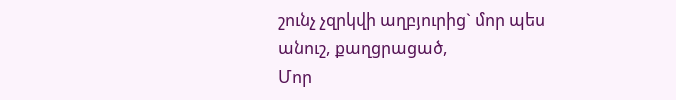շունչ չզրկվի աղբյուրից` մոր պես անուշ, քաղցրացած,
Մոր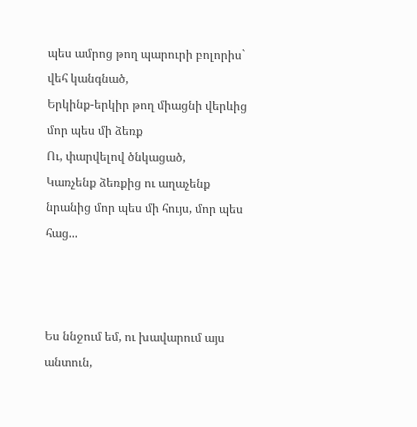պես ամրոց թող պարուրի բոլորիս` վեհ կանգնած,
Երկինք-երկիր թող միացնի վերևից մոր պես մի ձեռք
Ու, փարվելով ծնկացած,
Կառչենք ձեռքից ու աղաչենք նրանից մոր պես մի հույս, մոր պես հաց...



Ես ննջում եմ, ու խավարում այս անտուն,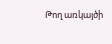Թող առկայծի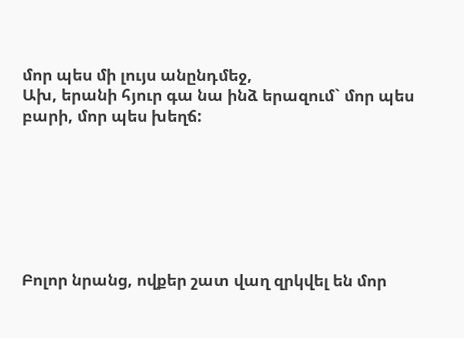մոր պես մի լույս անընդմեջ,
Ախ, երանի հյուր գա նա ինձ երազում` մոր պես բարի, մոր պես խեղճ:







Բոլոր նրանց, ովքեր շատ վաղ զրկվել են մոր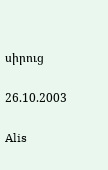սիրուց

26.10.2003

Alis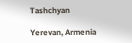Tashchyan

Yerevan, Armenia